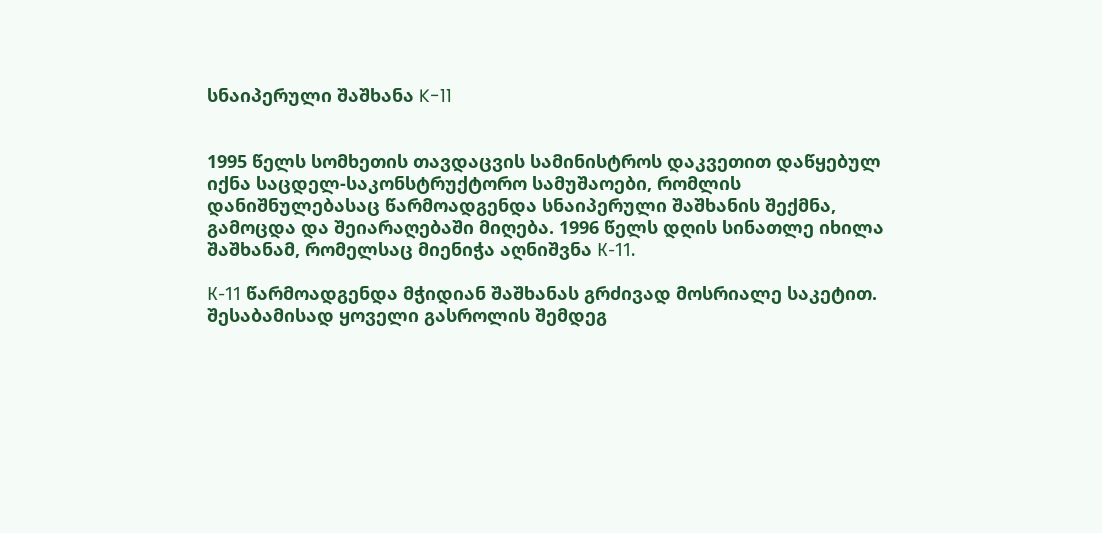სნაიპერული შაშხანა K-11


1995 წელს სომხეთის თავდაცვის სამინისტროს დაკვეთით დაწყებულ იქნა საცდელ-საკონსტრუქტორო სამუშაოები, რომლის დანიშნულებასაც წარმოადგენდა სნაიპერული შაშხანის შექმნა, გამოცდა და შეიარაღებაში მიღება. 1996 წელს დღის სინათლე იხილა შაშხანამ, რომელსაც მიენიჭა აღნიშვნა К-11.

К-11 წარმოადგენდა მჭიდიან შაშხანას გრძივად მოსრიალე საკეტით. შესაბამისად ყოველი გასროლის შემდეგ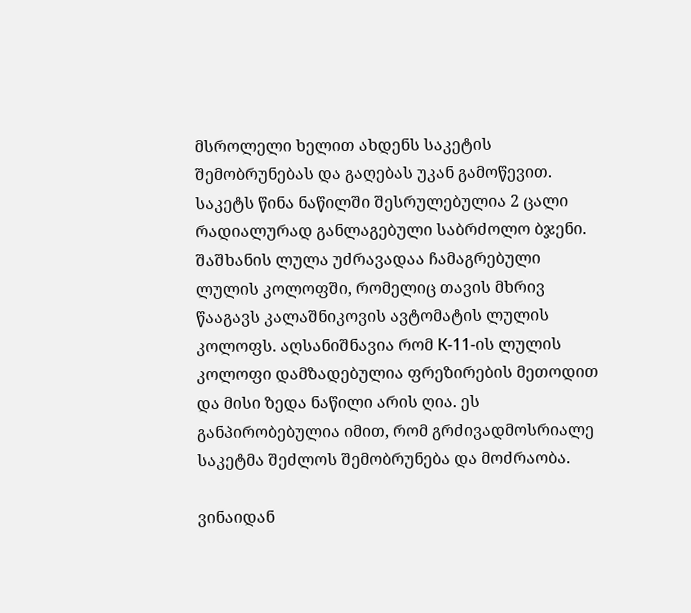მსროლელი ხელით ახდენს საკეტის შემობრუნებას და გაღებას უკან გამოწევით. საკეტს წინა ნაწილში შესრულებულია 2 ცალი რადიალურად განლაგებული საბრძოლო ბჯენი. შაშხანის ლულა უძრავადაა ჩამაგრებული ლულის კოლოფში, რომელიც თავის მხრივ წააგავს კალაშნიკოვის ავტომატის ლულის კოლოფს. აღსანიშნავია რომ К-11-ის ლულის კოლოფი დამზადებულია ფრეზირების მეთოდით და მისი ზედა ნაწილი არის ღია. ეს განპირობებულია იმით, რომ გრძივადმოსრიალე საკეტმა შეძლოს შემობრუნება და მოძრაობა.

ვინაიდან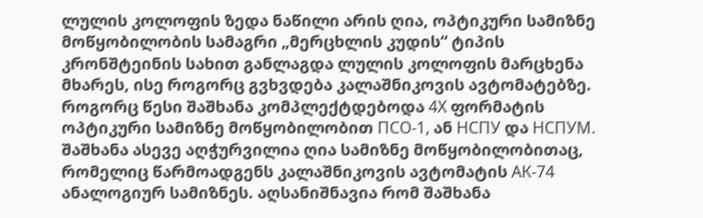ლულის კოლოფის ზედა ნაწილი არის ღია, ოპტიკური სამიზნე მოწყობილობის სამაგრი „მერცხლის კუდის“ ტიპის კრონშტეინის სახით განლაგდა ლულის კოლოფის მარცხენა მხარეს, ისე როგორც გვხვდება კალაშნიკოვის ავტომატებზე. როგორც წესი შაშხანა კომპლექტდებოდა 4Х ფორმატის ოპტიკური სამიზნე მოწყობილობით ПСО-1, ან НСПУ და НСПУМ. შაშხანა ასევე აღჭურვილია ღია სამიზნე მოწყობილობითაც, რომელიც წარმოადგენს კალაშნიკოვის ავტომატის АК-74 ანალოგიურ სამიზნეს. აღსანიშნავია რომ შაშხანა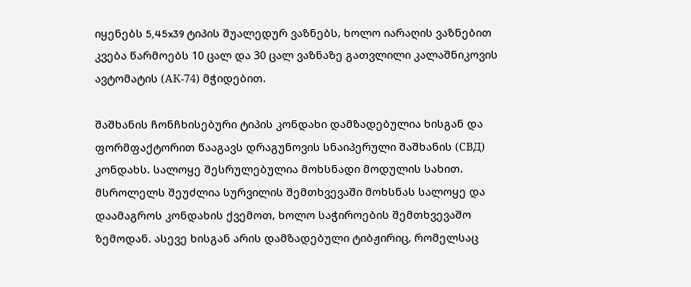იყენებს 5,45x39 ტიპის შუალედურ ვაზნებს, ხოლო იარაღის ვაზნებით კვება წარმოებს 10 ცალ და 30 ცალ ვაზნაზე გათვლილი კალაშნიკოვის ავტომატის (АК-74) მჭიდებით.

შაშხანის ჩონჩხისებური ტიპის კონდახი დამზადებულია ხისგან და ფორმფაქტორით წააგავს დრაგუნოვის სნაიპერული შაშხანის (СВД) კონდახს. სალოყე შესრულებულია მოხსნადი მოდულის სახით. მსროლელს შეუძლია სურვილის შემთხვევაში მოხსნას სალოყე და დაამაგროს კონდახის ქვემოთ, ხოლო საჭიროების შემთხვევაშო ზემოდან. ასევე ხისგან არის დამზადებული ტიბჟირიც, რომელსაც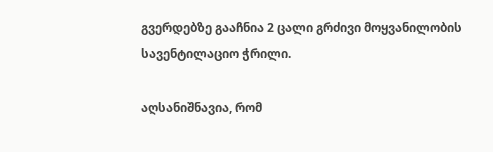გვერდებზე გააჩნია 2 ცალი გრძივი მოყვანილობის სავენტილაციო ჭრილი.

აღსანიშნავია, რომ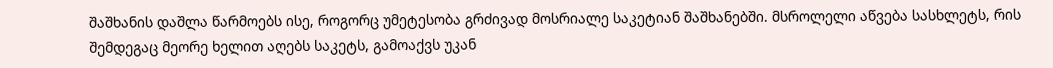შაშხანის დაშლა წარმოებს ისე, როგორც უმეტესობა გრძივად მოსრიალე საკეტიან შაშხანებში. მსროლელი აწვება სასხლეტს, რის შემდეგაც მეორე ხელით აღებს საკეტს, გამოაქვს უკან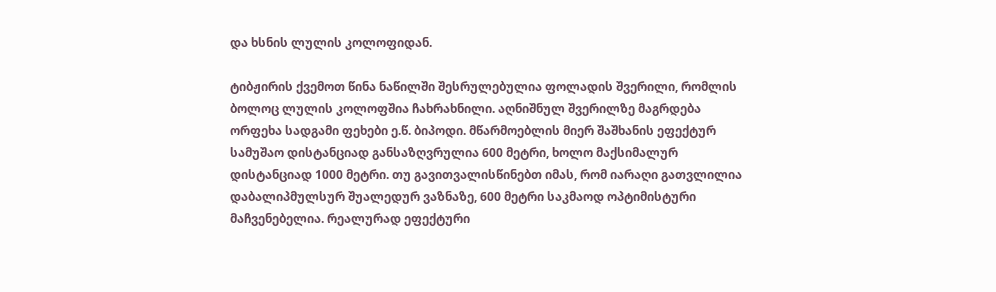და ხსნის ლულის კოლოფიდან.

ტიბჟირის ქვემოთ წინა ნაწილში შესრულებულია ფოლადის შვერილი, რომლის ბოლოც ლულის კოლოფშია ჩახრახნილი. აღნიშნულ შვერილზე მაგრდება ორფეხა სადგამი ფეხები ე.წ. ბიპოდი. მწარმოებლის მიერ შაშხანის ეფექტურ სამუშაო დისტანციად განსაზღვრულია 600 მეტრი, ხოლო მაქსიმალურ დისტანციად 1000 მეტრი. თუ გავითვალისწინებთ იმას, რომ იარაღი გათვლილია დაბალიპმულსურ შუალედურ ვაზნაზე, 600 მეტრი საკმაოდ ოპტიმისტური მაჩვენებელია. რეალურად ეფექტური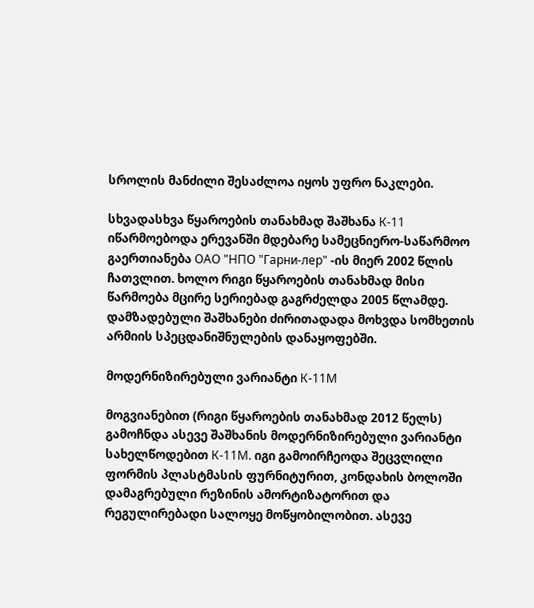სროლის მანძილი შესაძლოა იყოს უფრო ნაკლები.

სხვადასხვა წყაროების თანახმად შაშხანა К-11 იწარმოებოდა ერევანში მდებარე სამეცნიერო-საწარმოო გაერთიანება ОАО "НПО "Гарни-лер" -ის მიერ 2002 წლის ჩათვლით. ხოლო რიგი წყაროების თანახმად მისი წარმოება მცირე სერიებად გაგრძელდა 2005 წლამდე. დამზადებული შაშხანები ძირითადადა მოხვდა სომხეთის არმიის სპეცდანიშნულების დანაყოფებში.

მოდერნიზირებული ვარიანტი К-11М

მოგვიანებით (რიგი წყაროების თანახმად 2012 წელს) გამოჩნდა ასევე შაშხანის მოდერნიზირებული ვარიანტი სახელწოდებით К-11М. იგი გამოირჩეოდა შეცვლილი ფორმის პლასტმასის ფურნიტურით, კონდახის ბოლოში დამაგრებული რეზინის ამორტიზატორით და რეგულირებადი სალოყე მოწყობილობით. ასევე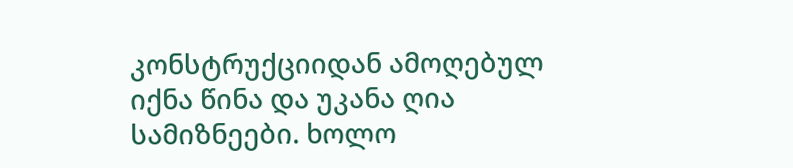კონსტრუქციიდან ამოღებულ იქნა წინა და უკანა ღია სამიზნეები. ხოლო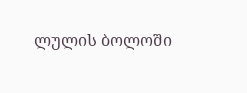ლულის ბოლოში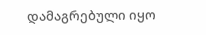დამაგრებული იყო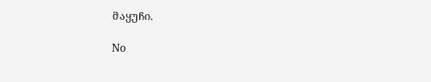მაყუჩი.

No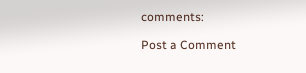comments:

Post a Comment